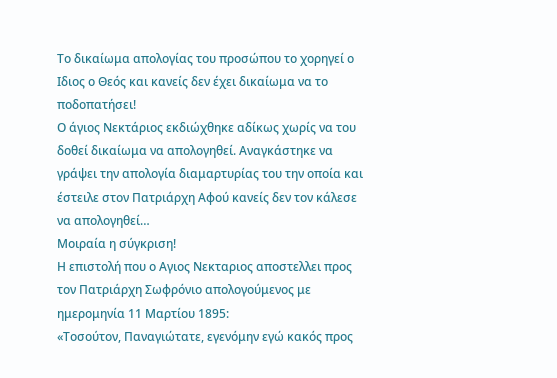Το δικαίωμα απολογίας του προσώπου το χορηγεί ο Ιδιος ο Θεός και κανείς δεν έχει δικαίωμα να το ποδοπατήσει!
Ο άγιος Νεκτάριος εκδιώχθηκε αδίκως χωρίς να του δοθεί δικαίωμα να απολογηθεί. Αναγκάστηκε να γράψει την απολογία διαμαρτυρίας του την οποία και έστειλε στον Πατριάρχη Αφού κανείς δεν τον κάλεσε να απολογηθεί…
Μοιραία η σύγκριση!
Η επιστολή που ο Αγιος Νεκταριος αποστελλει προς τον Πατριάρχη Σωφρόνιο απολογούμενος με ημερομηνία 11 Μαρτίου 1895:
«Τοσούτον, Παναγιώτατε, εγενόμην εγώ κακός προς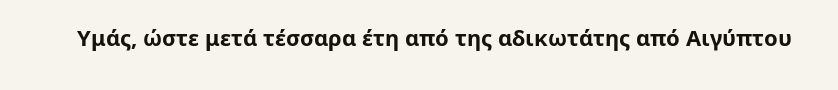Υμάς, ώστε μετά τέσσαρα έτη από της αδικωτάτης από Αιγύπτου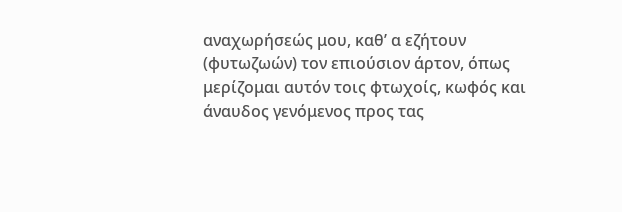αναχωρήσεώς μου, καθ’ α εζήτουν (φυτωζωών) τον επιούσιον άρτον, όπως μερίζομαι αυτόν τοις φτωχοίς, κωφός και άναυδος γενόμενος προς τας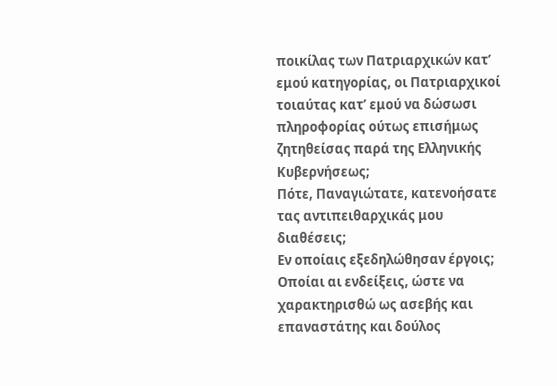ποικίλας των Πατριαρχικών κατ’ εμού κατηγορίας, οι Πατριαρχικοί τοιαύτας κατ’ εμού να δώσωσι πληροφορίας ούτως επισήμως ζητηθείσας παρά της Ελληνικής Κυβερνήσεως;
Πότε, Παναγιώτατε, κατενοήσατε τας αντιπειθαρχικάς μου διαθέσεις;
Εν οποίαις εξεδηλώθησαν έργοις;
Οποίαι αι ενδείξεις, ώστε να χαρακτηρισθώ ως ασεβής και επαναστάτης και δούλος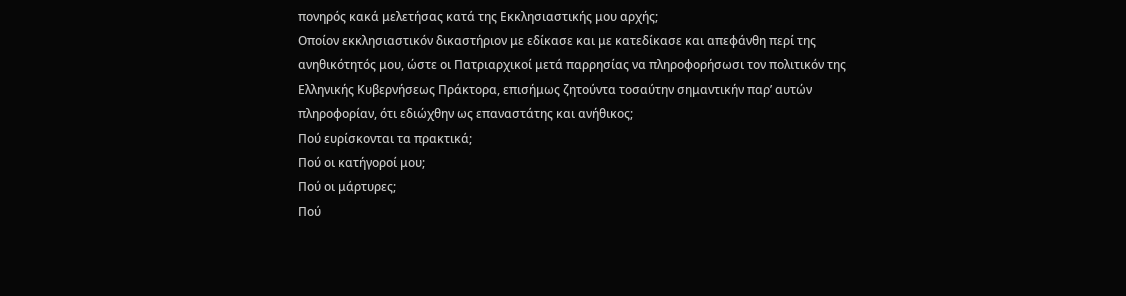πονηρός κακά μελετήσας κατά της Εκκλησιαστικής μου αρχής;
Οποίον εκκλησιαστικόν δικαστήριον με εδίκασε και με κατεδίκασε και απεφάνθη περί της ανηθικότητός μου, ώστε οι Πατριαρχικοί μετά παρρησίας να πληροφορήσωσι τον πολιτικόν της Ελληνικής Κυβερνήσεως Πράκτορα, επισήμως ζητούντα τοσαύτην σημαντικήν παρ’ αυτών πληροφορίαν, ότι εδιώχθην ως επαναστάτης και ανήθικος;
Πού ευρίσκονται τα πρακτικά;
Πού οι κατήγοροί μου;
Πού οι μάρτυρες;
Πού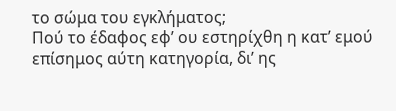το σώμα του εγκλήματος;
Πού το έδαφος εφ’ ου εστηρίχθη η κατ’ εμού επίσημος αύτη κατηγορία, δι’ ης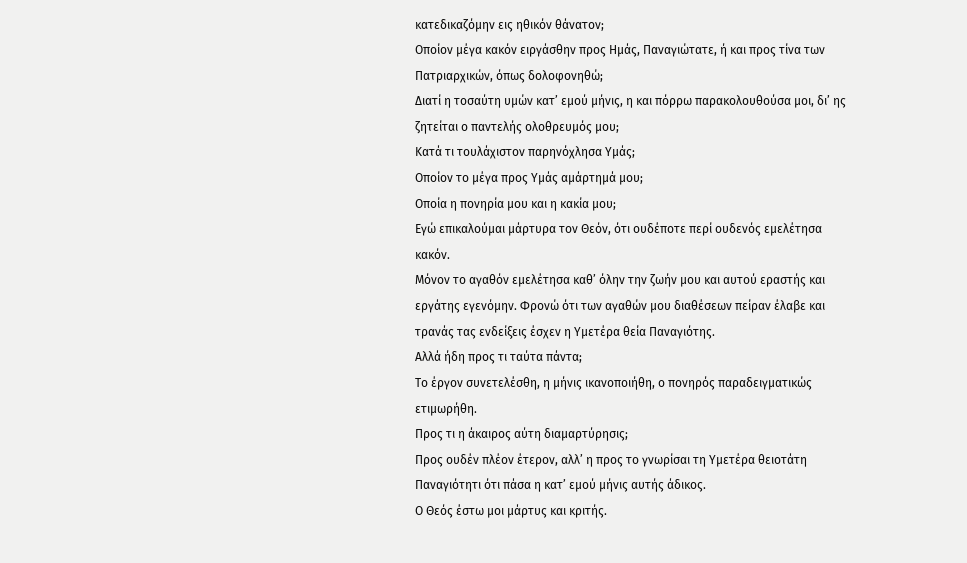κατεδικαζόμην εις ηθικόν θάνατον;
Οποίον μέγα κακόν ειργάσθην προς Ημάς, Παναγιώτατε, ή και προς τίνα των Πατριαρχικών, όπως δολοφονηθώ;
Διατί η τοσαύτη υμών κατ’ εμού μήνις, η και πόρρω παρακολουθούσα μοι, δι’ ης ζητείται ο παντελής ολοθρευμός μου;
Κατά τι τουλάχιστον παρηνόχλησα Υμάς;
Οποίον το μέγα προς Υμάς αμάρτημά μου;
Οποία η πονηρία μου και η κακία μου;
Εγώ επικαλούμαι μάρτυρα τον Θεόν, ότι ουδέποτε περί ουδενός εμελέτησα κακόν.
Μόνον το αγαθόν εμελέτησα καθ’ όλην την ζωήν μου και αυτού εραστής και εργάτης εγενόμην. Φρονώ ότι των αγαθών μου διαθέσεων πείραν έλαβε και τρανάς τας ενδείξεις έσχεν η Υμετέρα θεία Παναγιότης.
Αλλά ήδη προς τι ταύτα πάντα;
Το έργον συνετελέσθη, η μήνις ικανοποιήθη, ο πονηρός παραδειγματικώς ετιμωρήθη.
Προς τι η άκαιρος αύτη διαμαρτύρησις;
Προς ουδέν πλέον έτερον, αλλ’ η προς το γνωρίσαι τη Υμετέρα θειοτάτη Παναγιότητι ότι πάσα η κατ’ εμού μήνις αυτής άδικος.
Ο Θεός έστω μοι μάρτυς και κριτής.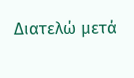Διατελώ μετά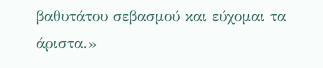βαθυτάτου σεβασμού και εύχομαι τα άριστα.»